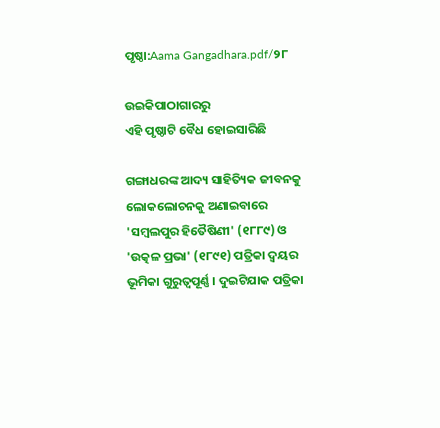ପୃଷ୍ଠା:Aama Gangadhara.pdf/୨୮

ଉଇକିପାଠାଗାର‌ରୁ
ଏହି ପୃଷ୍ଠାଟି ବୈଧ ହୋଇସାରିଛି

ଗଙ୍ଗାଧରଙ୍କ ଆଦ୍ୟ ସାହିତ୍ୟିକ ଜୀବନକୁ ଲୋକଲୋଚନକୁ ଅଣାଇବାରେ 'ସମ୍ବଲପୁର ହିତୈଷିଣୀ' (୧୮୮୯) ଓ 'ଉତ୍କଳ ପ୍ରଭା' (୧୮୯୧) ପତ୍ରିକା ଦ୍ୱୟର ଭୂମିକା ଗୁରୁତ୍ୱପୂର୍ଣ୍ଣ । ଦୁଇଟିଯାକ ପତ୍ରିକା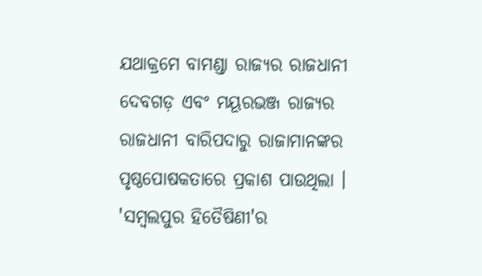ଯଥାକ୍ରମେ ବାମଣ୍ଡା ରାଜ୍ୟର ରାଜଧାନୀ ଦେବଗଡ଼ ଏବଂ ମୟୂରଭଞ୍ଜ ରାଜ୍ୟର ରାଜଧାନୀ ବାରିପଦାରୁ ରାଜାମାନଙ୍କର ପୃଷ୍ଠପୋଷକତାରେ ପ୍ରକାଶ ପାଉଥିଲା । 'ସମ୍ବଲପୁର ହିତୈଷିଣୀ'ର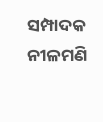ସମ୍ପାଦକ ନୀଳମଣି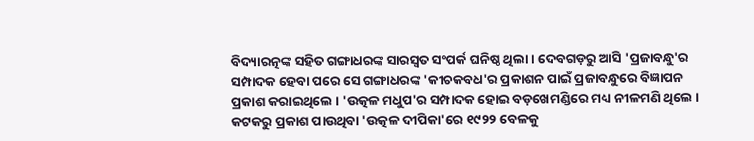ବିଦ୍ୟାରତ୍ନଙ୍କ ସହିତ ଗଙ୍ଗାଧରଙ୍କ ସାରସ୍ୱତ ସଂପର୍କ ଘନିଷ୍ଠ ଥିଲା । ଦେବଗଡ଼ରୁ ଆସି 'ପ୍ରଜାବନ୍ଧୁ'ର ସମ୍ପାଦକ ହେବା ପରେ ସେ ଗଙ୍ଗାଧରଙ୍କ 'କୀଚକବଧ'ର ପ୍ରକାଶନ ପାଇଁ ପ୍ରଜାବନ୍ଧୁରେ ବିଜ୍ଞାପନ ପ୍ରକାଶ କରାଇଥିଲେ । 'ଉତ୍କଳ ମଧୁପ'ର ସମ୍ପାଦକ ହୋଇ ବଡ଼ଖେମଣ୍ଡିରେ ମଧ୍ୟ ନୀଳମଣି ଥିଲେ । କଟକରୁ ପ୍ରକାଶ ପାଉଥିବା 'ଉତ୍କଳ ଦୀପିକା'ରେ ୧୯୨୨ ବେଳକୁ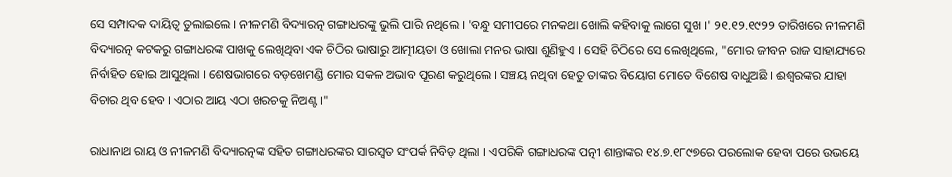ସେ ସମ୍ପାଦକ ଦାୟିତ୍ୱ ତୁଲାଇଲେ । ନୀଳମଣି ବିଦ୍ୟାରତ୍ନ ଗଙ୍ଗାଧରଙ୍କୁ ଭୁଲି ପାରି ନଥିଲେ । 'ବନ୍ଧୁ ସମୀପରେ ମନକଥା ଖୋଲି କହିବାକୁ ଲାଗେ ସୁଖ ।' ୨୧.୧୨.୧୯୨୨ ତାରିଖରେ ନୀଳମଣି ବିଦ୍ୟାରତ୍ନ କଟକରୁ ଗଙ୍ଗାଧରଙ୍କ ପାଖକୁ ଲେଖିଥିବା ଏକ ଚିଠିର ଭାଷାରୁ ଆତ୍ମୀୟତା ଓ ଖୋଲା ମନର ଭାଷା ଶୁଣିହୁଏ । ସେହି ଚିଠିରେ ସେ ଲେଖିଥିଲେ, "ମୋର ଜୀବନ ରାଜ ସାହାଯ୍ୟରେ ନିର୍ବାହିତ ହୋଇ ଆସୁଥିଲା । ଶେଷଭାଗରେ ବଡ଼ଖେମଣ୍ଡି ମୋର ସକଳ ଅଭାବ ପୂରଣ କରୁଥିଲେ । ସଞ୍ଚୟ ନଥିବା ହେତୁ ତାଙ୍କର ବିୟୋଗ ମୋତେ ବିଶେଷ ବାଧୁଅଛି । ଈଶ୍ୱରଙ୍କର ଯାହା ବିଚାର ଥିବ ହେବ । ଏଠାର ଆୟ ଏଠା ଖରଚକୁ ନିଅଣ୍ଟ ।"

ରାଧାନାଥ ରାୟ ଓ ନୀଳମଣି ବିଦ୍ୟାରତ୍ନଙ୍କ ସହିତ ଗଙ୍ଗାଧରଙ୍କର ସାରସ୍ୱତ ସଂପର୍କ ନିବିଡ଼ ଥିଲା । ଏପରିକି ଗଙ୍ଗାଧରଙ୍କ ପତ୍ନୀ ଶାନ୍ତାଙ୍କର ୧୪.୭.୧୮୯୭ରେ ପରଲୋକ ହେବା ପରେ ଉଭୟେ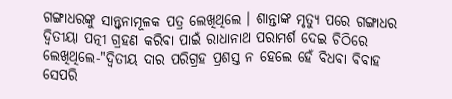ଗଙ୍ଗାଧରଙ୍କୁ ସାନ୍ତ୍ୱନାମୂଳକ ପତ୍ର ଲେଖିଥିଲେ । ଶାନ୍ତାଙ୍କ ମୃତ୍ୟୁ ପରେ ଗଙ୍ଗାଧର ଦ୍ୱିତୀୟା ପତ୍ନୀ ଗ୍ରହଣ କରିବା ପାଇଁ ରାଧାନାଥ ପରାମର୍ଶ ଦେଇ ଚିଠିରେ ଲେଖିଥିଲେ-"ଦ୍ୱିତୀୟ ଦାର ପରିଗ୍ରହ ପ୍ରଶସ୍ତ ନ ହେଲେ ହେଁ ବିଧବା ବିବାହ ସେପରି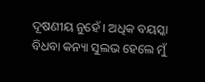ଦୂଷଣୀୟ ନୁହେଁ । ଅଧିକ ବୟସ୍କା ବିଧବା କନ୍ୟା ସୁଲଭ ହେଲେ ମୁଁ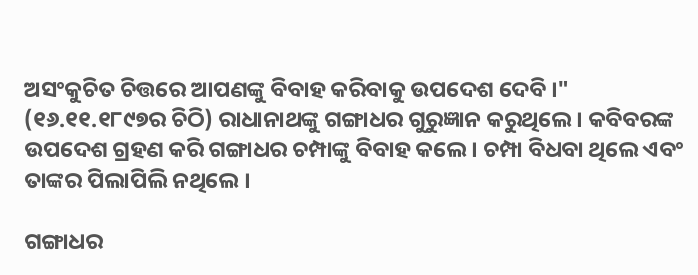ଅସଂକୁଚିତ ଚିତ୍ତରେ ଆପଣଙ୍କୁ ବିବାହ କରିବାକୁ ଉପଦେଶ ଦେବି ।" (୧୬.୧୧.୧୮୯୭ର ଚିଠି) ରାଧାନାଥଙ୍କୁ ଗଙ୍ଗାଧର ଗୁରୁଜ୍ଞାନ କରୁଥିଲେ । କବିବରଙ୍କ ଉପଦେଶ ଗ୍ରହଣ କରି ଗଙ୍ଗାଧର ଚମ୍ପାଙ୍କୁ ବିବାହ କଲେ । ଚମ୍ପା ବିଧବା ଥିଲେ ଏବଂ ତାଙ୍କର ପିଲାପିଲି ନଥିଲେ ।

ଗଙ୍ଗାଧର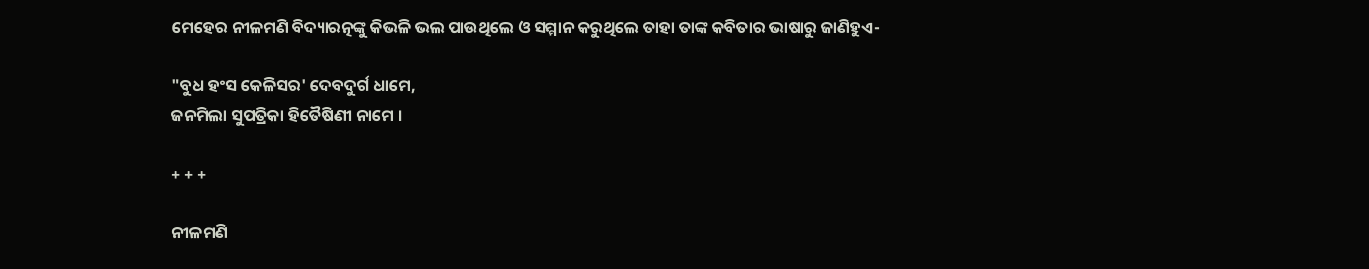ମେହେର ନୀଳମଣି ବିଦ୍ୟାରତ୍ନଙ୍କୁ କିଭଳି ଭଲ ପାଉଥିଲେ ଓ ସମ୍ମାନ କରୁଥିଲେ ତାହା ତାଙ୍କ କବିତାର ଭାଷାରୁ ଜାଣିହୁଏ-

"ବୁଧ ହଂସ କେଳିସର' ଦେବଦୁର୍ଗ ଧାମେ,
ଜନମିଲା ସୁପତ୍ରିକା ହିତୈଷିଣୀ ନାମେ ।

+ + +

ନୀଳମଣି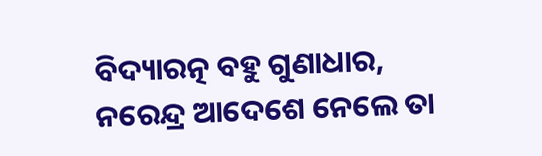ବିଦ୍ୟାରତ୍ନ ବହୁ ଗୁଣାଧାର,
ନରେନ୍ଦ୍ର ଆଦେଶେ ନେଲେ ତା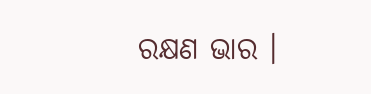ରକ୍ଷଣ ଭାର ।